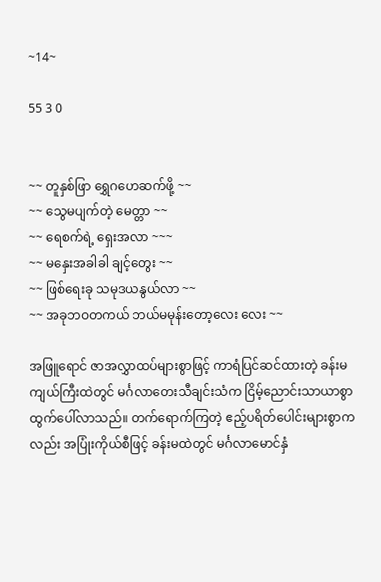~14~

55 3 0


~~ တူနှစ်ဖြာ ရွှေဂဟေဆက်ဖို့ ~~
~~ သွေမပျက်တဲ့ မေတ္တာ ~~
~~ ရေ‌စက်ရဲ့ ရှေးအလာ ~~~
~~ မနှေးအခါခါ ချင့်တွေး ~~
~~ ဖြစ်ရေးခု သမုဒယနွယ်လာ ~~
~~ အခုဘဝတကယ် ဘယ်မမုန်းတော့လေး လေး ~~

အဖြူရောင် ဇာအလွှာထပ်များစွာဖြင့် ကာရံပြင်ဆင်ထားတဲ့ ခန်းမကျယ်ကြီးထဲတွင် မင်္ဂလာတေးသီချင်းသံက ငြိမ့်ညောင်းသာယာစွာ ထွက်ပေါ်လာသည်။ တက်ရောက်ကြတဲ့ ဧည့်ပရိတ်ပေါင်းများစွာကလည်း အပြုံးကိုယ်စီဖြင့် ခန်းမထဲတွင် မင်္ဂလာမောင်နှံ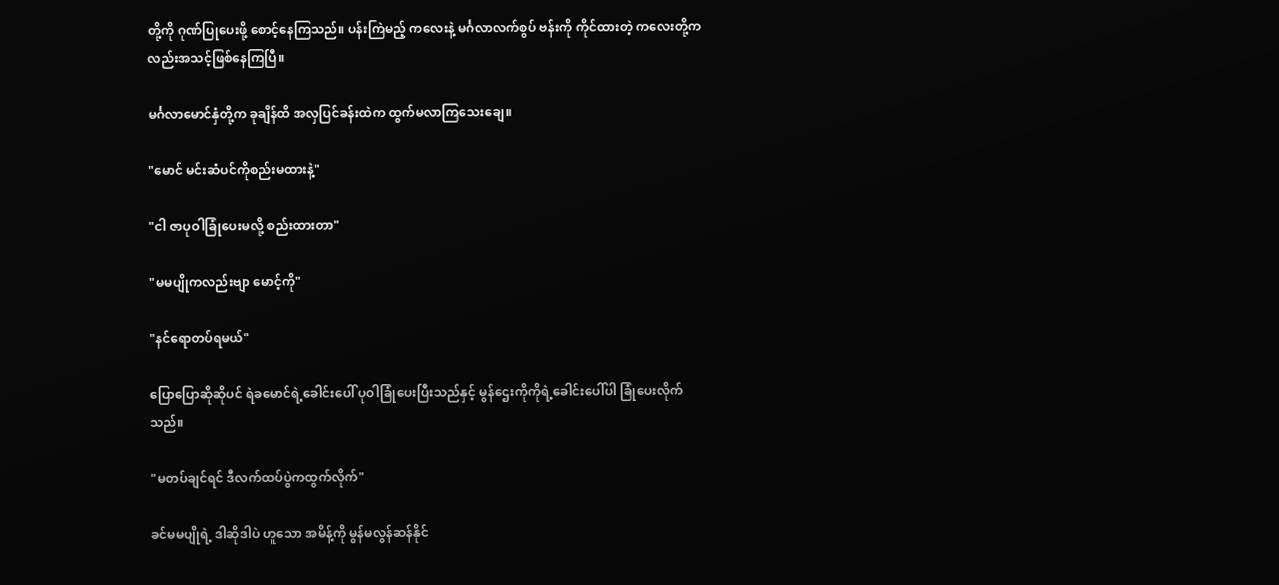တို့ကို ဂုဏ်ပြုပေးဖို့ စောင့်နေကြသည်။ ပန်းကြဲမည့် ကလေးနဲ့ မင်္ဂလာလက်စွပ် ဗန်းကို ကိုင်ထားတဲ့ ကလေးတို့က လည်းအသင့်ဖြစ်နေကြပြီ။

မင်္ဂလာမောင်နှံတို့က ခုချိန်ထိ အလှပြင်ခန်းထဲက ထွက်မလာကြသေးချေ။

"မောင် မင်းဆံပင်ကိုစည်းမထားနဲ့"

"ငါ ဇာပုဝါခြုံပေးမလို့ စည်းထားတာ"

"မမပျိုကလည်းဗျာ မောင့်ကို"

"နင်ရောတပ်ရမယ်"

ပြောပြောဆိုဆိုပင် ရဲခမောင်ရဲ့ခေါင်းပေါ် ပုဝါခြုံပေးပြီးသည်နှင့် မွန်ဌေးကိုကိုရဲ့ခေါင်းပေါ်ပါ ခြုံပေးလိုက်သည်။

"မတပ်ချင်ရင် ဒီလက်ထပ်ပွဲကထွက်လိုက်"

ခင်မမပျိုရဲ့ ဒါဆိုဒါပဲ ဟူသော အမိန့်ကို မွန်မလွန်ဆန်နိုင်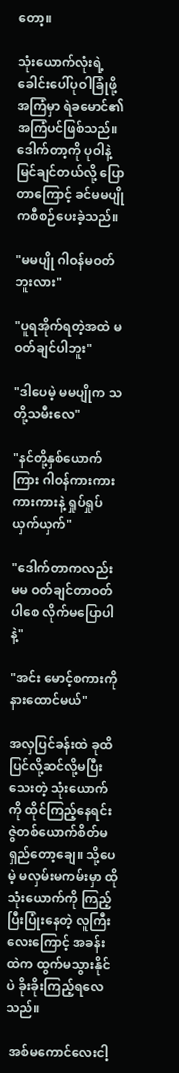တော့။

သုံးယောက်လုံးရဲ့ ခေါင်းပေါ်ပုဝါခြုံဖို့အကြံမှာ ရဲခမောင်၏အကြံပင်ဖြစ်သည်။ ဒေါက်တာ့ကို ပုဝါနဲ့မြင်ချင်တယ်လို့ ပြောတာကြောင့် ခင်မမပျိုကစီစဉ်ပေးခဲ့သည်။

"မမပျို ဂါဝန်မဝတ်ဘူးလား"

"ပူရအိုက်ရတဲ့အထဲ မဝတ်ချင်ပါဘူး"

"ဒါပေမဲ့ မမပျိုက သတို့သမီးလေ"

"နင်တို့နှစ်ယောက်ကြား ဂါဝန်ကားကား ကားကားနဲ့ ရှုပ်ရှုပ်ယှက်ယှက်"

"ဒေါက်တာကလည်း မမ ဝတ်ချင်တာဝတ်ပါစေ လိုက်မပြောပါနဲ့"

"အင်း မောင့်စကားကိုနားထောင်မယ်"

အလှပြင်ခန်းထဲ ခုထိ ပြင်လို့ဆင်လို့မပြီးသေးတဲ့ သုံးယောက်ကို ထိုင်ကြည့်နေရင်း ဇွဲတစ်ယောက်စိတ်မရှည်တော့ချေ။ သို့ပေမဲ့ မလှမ်းမကမ်းမှာ ထိုသုံးယောက်ကို ကြည့်ပြီးပြုံးနေတဲ့ လူကြီးလေးကြောင့် အခန်းထဲက ထွက်မသွားနိုင်ပဲ ခိုးခိုးကြည့်ရလေသည်။

 အစ်မကောင်လေးငါ့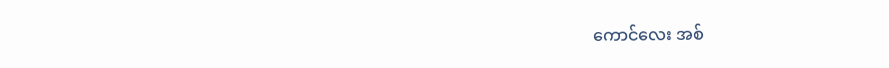ကောင်လေး အစ်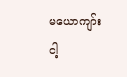မယောကျာ်း ငါ့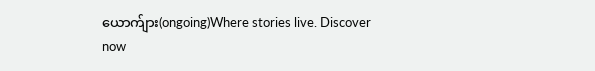ယောက်ျား(ongoing)Where stories live. Discover now